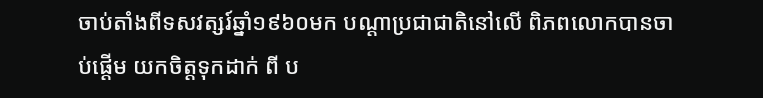ចាប់តាំងពីទសវត្សរ៍ឆ្នាំ១៩៦០មក បណ្ដាប្រជាជាតិនៅលើ ពិភពលោកបានចាប់ផ្ដើម យកចិត្ដទុកដាក់ ពី ប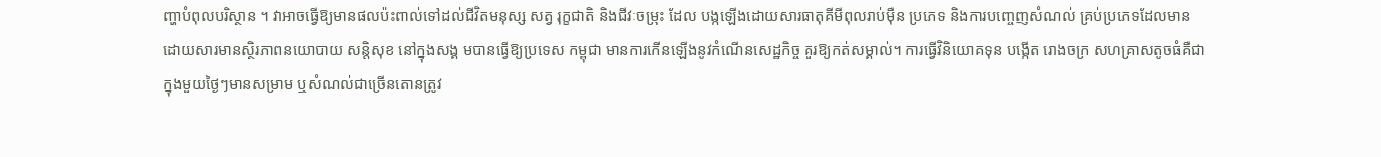ញ្ហាបំពុលបរិស្ថាន ។ វាអាចធ្វើឱ្យមានផលប៉ះពាល់ទៅដល់ជីវិតមនុស្ស សត្វ រុក្ខជាតិ និងជីវៈចម្រុះ ដែល បង្កឡើងដោយសារធាតុគីមីពុលរាប់ម៉ឺន ប្រភេទ និងការបញ្ចេញសំណល់ គ្រប់ប្រភេទដែលមាន
ដោយសារមានស្ថិរភាពនយោបាយ សន្ដិសុខ នៅក្នុងសង្គ មបានធ្វើឱ្យប្រទេស កម្ពុជា មានការកើនឡើងនូវកំណើនសេដ្ឋកិច្ច គួរឱ្យកត់សម្គាល់។ ការធ្វើវិនិយោគទុន បង្កើត រោងចក្រ សហគ្រាសតូចធំគឺជា
ក្នុងមួយថ្ងៃៗមានសម្រាម ឬសំណល់ជាច្រើនតោនត្រូវ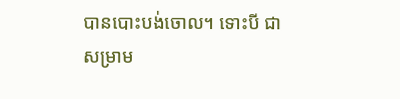បានបោះបង់ចោល។ ទោះបី ជាសម្រាម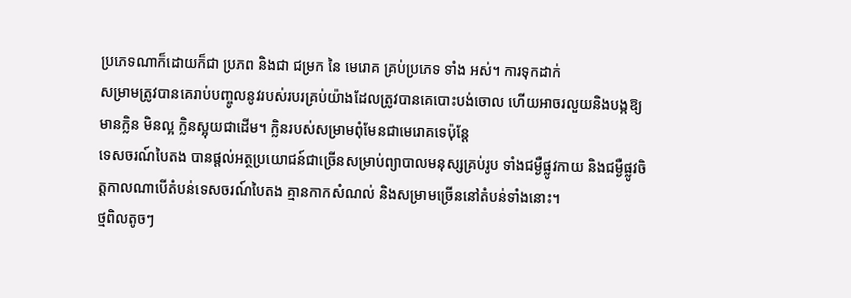ប្រភេទណាក៏ដោយក៏ជា ប្រភព និងជា ជម្រក នៃ មេរោគ គ្រប់ប្រភេទ ទាំង អស់។ ការទុកដាក់
សម្រាមត្រូវបានគេរាប់បញ្ចូលនូវរបស់របរគ្រប់យ៉ាងដែលត្រូវបានគេបោះបង់ចោល ហើយអាចរលួយនិងបង្កឱ្យមានក្លិន មិនល្អ ក្លិនស្អុយជាដើម។ ក្លិនរបស់សម្រាមពុំមែនជាមេរោគទេប៉ុន្ដែ
ទេសចរណ៍បៃតង បានផ្តល់អត្ថប្រយោជន៍ជាច្រើនសម្រាប់ព្យាបាលមនុស្សគ្រប់រូប ទាំងជម្ងឺផ្លូវកាយ និងជម្ងឺផ្លូវចិត្តកាលណាបើតំបន់ទេសចរណ៍បៃតង គ្មានកាកសំណល់ និងសម្រាមច្រើននៅតំបន់ទាំងនោះ។
ថ្មពិលតូចៗ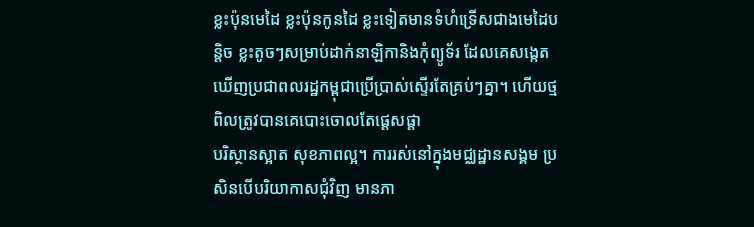ខ្លះប៉ុនមេដៃ ខ្លះប៉ុនកូនដៃ ខ្លះទៀតមានទំហំទ្រើសជាងមេដៃបន្ដិច ខ្លះតូចៗសម្រាប់ដាក់នាឡិកានិងកុំព្យូទ័រ ដែលគេសង្កេតឃើញប្រជាពលរដ្ឋកម្ពុជាប្រើប្រាស់ស្ទើរតែគ្រប់ៗគ្នា។ ហើយថ្មពិលត្រូវបានគេបោះចោលតែផ្ដេសផ្ដា
បរិស្ថានស្អាត សុខភាពល្អ។ ការរស់នៅក្នុងមជ្ឈដ្ឋានសង្គម ប្រសិនបើបរិយាកាសជុំវិញ មានភា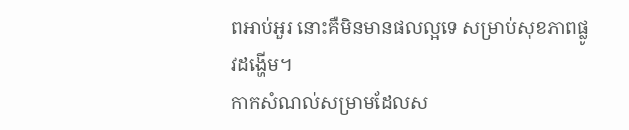ពអាប់អួរ នោះគឺមិនមានផលល្អទេ សម្រាប់សុខភាពផ្លូវដង្ហើម។
កាកសំណល់សម្រាមដែលស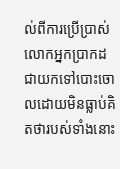ល់ពីការប្រើប្រាស់ លោកអ្នកប្រាកដជាយកទៅបោះចោលដោយមិនធ្លាប់គិតថារបស់ទាំងនោះ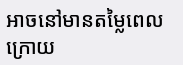អាចនៅមានតម្លៃពេលក្រោយ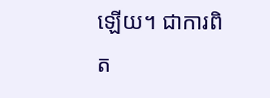ឡើយ។ ជាការពិត